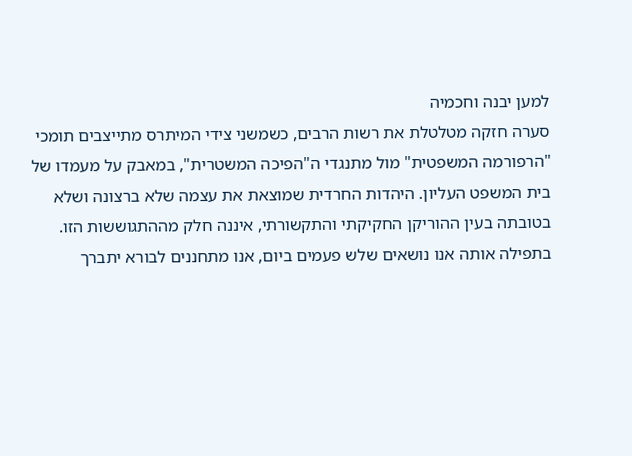למען יבנה וחכמיה
סערה חזקה מטלטלת את רשות הרבים, כשמשני צידי המיתרס מתייצבים תומכי "הרפורמה המשפטית" מול מתנגדי ה"הפיכה המשטרית", במאבק על מעמדו של בית המשפט העליון. היהדות החרדית שמוצאת את עצמה שלא ברצונה ושלא בטובתה בעין ההוריקן החקיקתי והתקשורתי, איננה חלק מההתגוששות הזו.
בתפילה אותה אנו נושאים שלש פעמים ביום, אנו מתחננים לבורא יתברך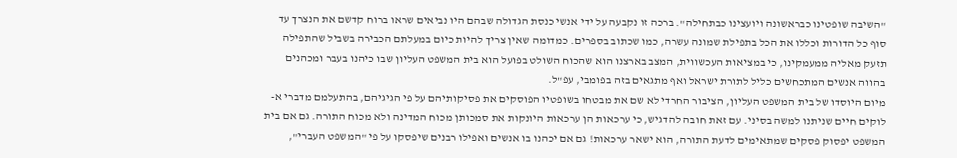"השיבה שופטינו כבראשונה ויועצינו כבתחילה". ברכה זו נקבעה על ידי אנשי כנסת הגדולה שבהם היו נביאים שראו ברוח קדשם את הנצרך עד סוף כל הדורות וכללו את הכל בתפילת שמונה עשרה, כמו שכתוב בספרים. כמדומה שאין צריך להיות כיום במעלתם הכבירה בשביל שהתפילה תזעק מאליה ממעמקינו, כי במציאות העכשווית, המצב בארצנו הוא שהכוח השולט בפועל הוא בית המשפט העליון שבו כיהנו בעבר ומכהנים בהווה אנשים המתכחשים כליל לתורת ישראל ואף מתגאים בזה בפומבי, עפ"ל.
מיום היוסדו של בית המשפט העליון, הציבור החרדי לא שם את מבטחו בשופטיו הפוסקים את פסיקותיהם על פי הגיגיהם, בהתעלמם מדברי א-לוקים חיים שניתנו למשה בסיני. עם זאת חובה להדגיש, כי ערכאות הן ערכאות היונקות את סמכותן מכוח המדינה ולא מכוח התורה. גם אם בית המשפט יפסוק פסקים שמתאימים לדעת התורה, הוא ישאר ערכאות! גם אם יכהנו בו אנשים ואפילו רבנים שיפסקו על פי "המשפט העברי",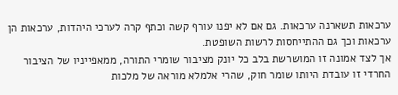ערכאות תשארנה ערכאות. גם אם לא יפנו עורף קשה וכתף קרה לערכי היהדות, ערכאות הן ערכאות וכך גם ההתייחסות לרשות השופטת.
אך לצד אמונה זו המושרשת בלב כל יונק מציבור שומרי התורה, ממאפייניו של הציבור החרדי זו עובדת היותו שומר חוק, שהרי אלמלא מוראה של מלכות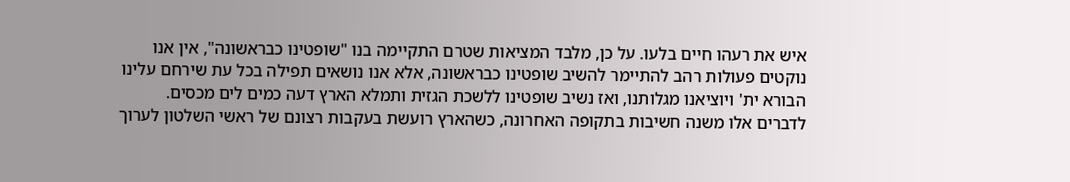איש את רעהו חיים בלעו. על כן, מלבד המציאות שטרם התקיימה בנו "שופטינו כבראשונה", אין אנו נוקטים פעולות רהב להתיימר להשיב שופטינו כבראשונה, אלא אנו נושאים תפילה בכל עת שירחם עלינו הבורא ית' ויוציאנו מגלותנו, ואז נשיב שופטינו ללשכת הגזית ותמלא הארץ דעה כמים לים מכסים.
לדברים אלו משנה חשיבות בתקופה האחרונה, כשהארץ רועשת בעקבות רצונם של ראשי השלטון לערוך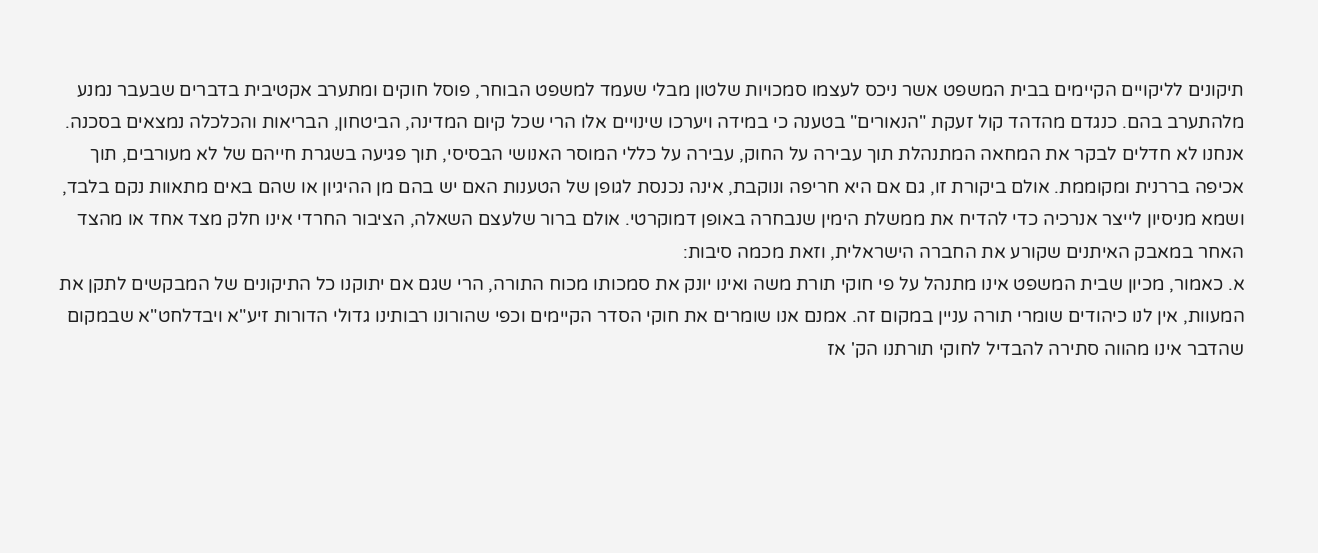תיקונים לליקויים הקיימים בבית המשפט אשר ניכס לעצמו סמכויות שלטון מבלי שעמד למשפט הבוחר, פוסל חוקים ומתערב אקטיבית בדברים שבעבר נמנע מלהתערב בהם. כנגדם מהדהד קול זעקת "הנאורים" בטענה כי במידה ויערכו שינויים אלו הרי שכל קיום המדינה, הביטחון, הבריאות והכלכלה נמצאים בסכנה. אנחנו לא חדלים לבקר את המחאה המתנהלת תוך עבירה על החוק, עבירה על כללי המוסר האנושי הבסיסי, תוך פגיעה בשגרת חייהם של לא מעורבים, תוך אכיפה בררנית ומקוממת. אולם ביקורת זו, גם אם היא חריפה ונוקבת, אינה נכנסת לגופן של הטענות האם יש בהם מן ההיגיון או שהם באים מתאוות נקם בלבד, ושמא מניסיון לייצר אנרכיה כדי להדיח את ממשלת הימין שנבחרה באופן דמוקרטי. אולם ברור שלעצם השאלה, הציבור החרדי אינו חלק מצד אחד או מהצד האחר במאבק האיתנים שקורע את החברה הישראלית, וזאת מכמה סיבות:
א. כאמור, מכיון שבית המשפט אינו מתנהל על פי חוקי תורת משה ואינו יונק את סמכותו מכוח התורה, הרי שגם אם יתוקנו כל התיקונים של המבקשים לתקן את המעוות, אין לנו כיהודים שומרי תורה עניין במקום זה. אמנם אנו שומרים את חוקי הסדר הקיימים וכפי שהורונו רבותינו גדולי הדורות זיע"א ויבדלחט"א שבמקום שהדבר אינו מהווה סתירה להבדיל לחוקי תורתנו הק' אז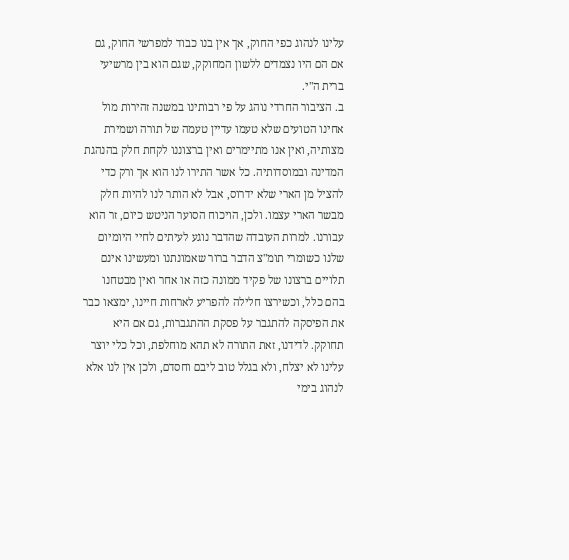עלינו לנהוג כפי החוק, אך אין בנו כבוד למפרשי החוק, גם אם הם היו נצמדים ללשון המחוקק, שגם הוא בין מרשיעי ברית ה"י.
ב. הציבור החרדי נוהג על פי רבותינו במשנה זהירות מול אחינו הטועים שלא טעמו עדיין טעמה של תורה ושמירת מצותיה, ואין אנו מתיימרים ואין ברצוננו לקחת חלק בהנהגת המדינה ובמוסדותיה. כל אשר התירו לנו הוא אך ורק כדי להציל מן הארי שלא ידרוס, אבל לא הותר לנו להיות חלק מבשר הארי עצמו. ולכן, הויכוח הסוער הניטש כיום, זר הוא עבורנו. למרות העובדה שהדבר נוגע לעיתים לחיי היומיום שלנו כשומרי תומ"צ הדבר ברור שאמונתנו ומעשינו אינם תלויים ברצונו של פקיד ממונה כזה או אחר ואין מבטחנו בהם כלל, וכשירצו חלילה להפריע לארחות חיינו, ימצאו כבר את הפיסקה להתגבר על פסקת ההתגברות, גם אם היא תחוקק. לדידנו, זאת התורה לא תהא מוחלפת, וכל כלי יוצר עלינו לא יצלח, ולא בגלל טוב ליבם וחסדם, ולכן אין לנו אלא לנהוג בימי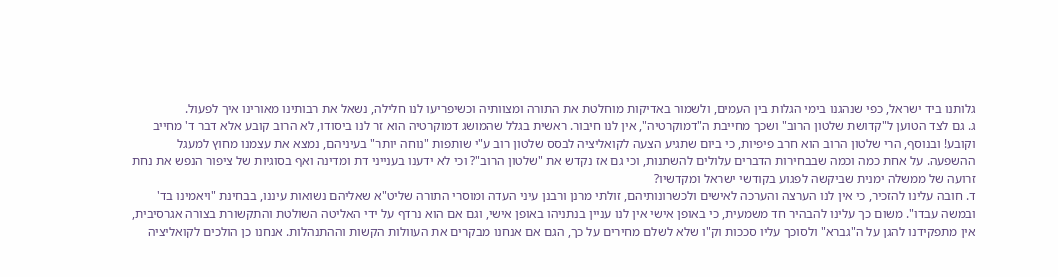גלותנו ביד ישראל, כפי שנהגנו בימי הגלות בין העמים, ולשמור באדיקות מוחלטת את התורה ומצוותיה וכשיפריעו לנו חלילה, נשאל את רבותינו מאורינו איך לפעול.
ג. גם לצד הטוען ל"קדושת שלטון הרוב" ושכך מחייבת ה"דמוקרטיה", אין לנו חיבור. ראשית בגלל שהמושג דמוקרטיה הוא זר לנו ביסודו, לא הרוב קובע אלא דבר ד' מחייב וקובע! ובנוסף, הרי שלטון הרוב הוא חרב פיפיות, כי ביום שתגיע הצעה לקואליציה לבסס שלטון רוב ע"י שותפות "נוחה יותר" בעיניהם, נמצא את עצמנו מחוץ למעגל ההשפעה. על אחת כמה וכמה שבבחירות הדברים עלולים להשתנות, וכי גם אז נקדש את "שלטון הרוב"? וכי לא ידענו בענייני דת ומדינה ואף בסוגיות של ציפור הנפש את נחת זרועה של ממשלה ימנית שביקשה לפגוע בקודשי ישראל ומקדשיו?
ד. חובה עלינו להזכיר, כי אין לנו הערצה והערכה לאישים ולכשרונותיהם, זולתי מרנן ורבנן עיני העדה ומוסרי התורה שליט"א שאליהם נשואות עיננו, בבחינת "ויאמינו בד' ובמשה עבדו". משום כך עלינו להבהיר חד משמעית, כי באופן אישי אין לנו עניין בנתניהו באופן אישי, וגם אם הוא נרדף על ידי האליטה השולטת והתקשורת בצורה אגרסיבית, אין מתפקידנו להגן על ה"גברא" ולסוכך עליו סככות וק"ו שלא לשלם מחירים על כך, הגם אם אנחנו מבקרים את העוולות הקשות וההתנהלות. אנחנו כן הולכים לקואליציה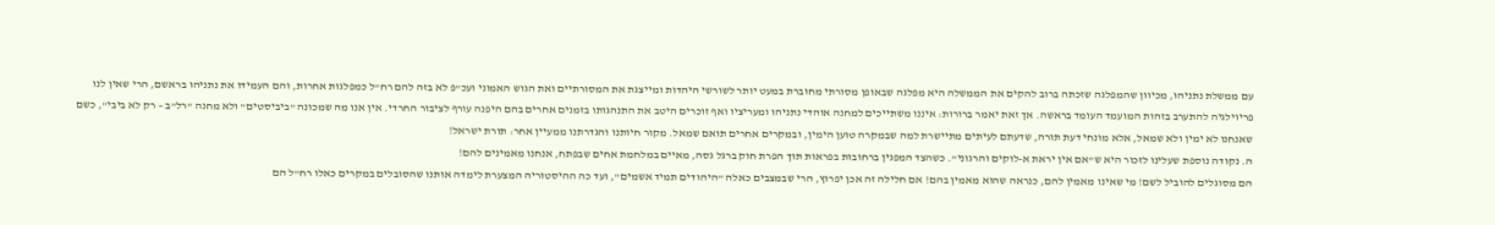עם ממשלת נתניהו, מכיוון שהמפלגה שזכתה ברוב להקים את הממשלה היא מפלגה שבאופן מסורתי מחוברת במעט יותר לשורשי היהדות ומייצגת את המסורתיים ואת הגוש האמוני ועכ"פ לא בזה להם רח"ל כמפלגות אחרות, והם העמידו את נתניהו בראשם, הרי שאין לנו פריוילגיה להתערב בזהות המועמד העומד בראשה. אך זאת יאמר ברורות: איננו משתייכים למחנה אוהדי נתניהו ומעריציו ואף זוכרים היטב את התנהגותו בזמנים אחרים בהם היפנה עורף לציבור החרדי. אין אנו מה שמכונה "ביביסטים" ולא מחנה "רל"ב – רק לא ביבי", כשם שאנחנו לא ימין ולא שמאל, אלא מונחי דעת תורה, שדעתם לעיתים מתיישרת למה שבמקרה טוען הימין, ובמקרים אחרים תואם שמאל. מקור חיותנו והגדרתנו ממעיין אחר: תורת ישראל!
ה. נקודה נוספת שעלינו לזכור היא ש"אם אין יראת א-לוקים והרגוני". כשהצד המפגין ברחובות בפראות תוך הפרת חוק ברגל גסה, מאיים במלחמת אחים שבפתח, אנחנו מאמינים להם!
הם מסוגלים להוביל לשם! מי שאינו מאמין להם, כנראה שהוא מאמין בהם! אם חלילה זה אכן יפרוץ, הרי שבמצבים כאלה "היהודים תמיד אשמים", ועד כה ההיסטוריה המצערת לימדה אותנו שהסובלים במקרים כאלו רח"ל הם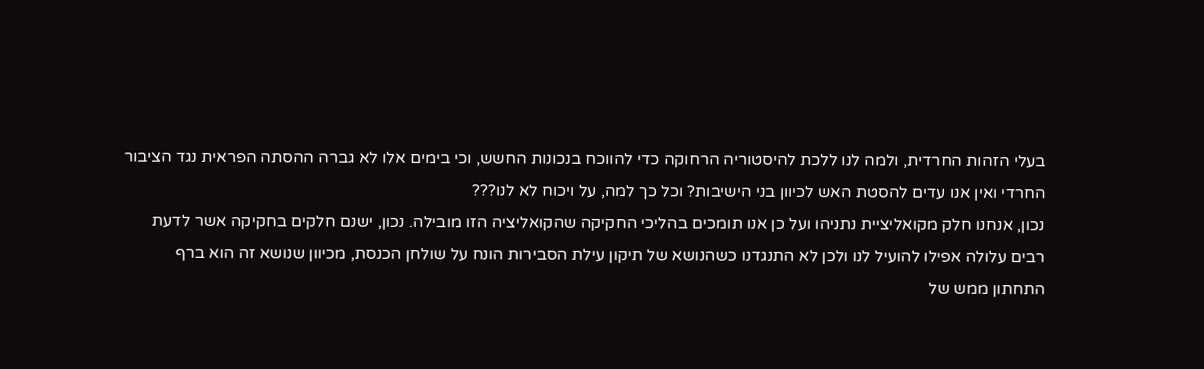בעלי הזהות החרדית, ולמה לנו ללכת להיסטוריה הרחוקה כדי להווכח בנכונות החשש, וכי בימים אלו לא גברה ההסתה הפראית נגד הציבור החרדי ואין אנו עדים להסטת האש לכיוון בני הישיבות? וכל כך למה, על ויכוח לא לנו???
נכון, אנחנו חלק מקואליציית נתניהו ועל כן אנו תומכים בהליכי החקיקה שהקואליציה הזו מובילה. נכון, ישנם חלקים בחקיקה אשר לדעת רבים עלולה אפילו להועיל לנו ולכן לא התנגדנו כשהנושא של תיקון עילת הסבירות הונח על שולחן הכנסת, מכיוון שנושא זה הוא ברף התחתון ממש של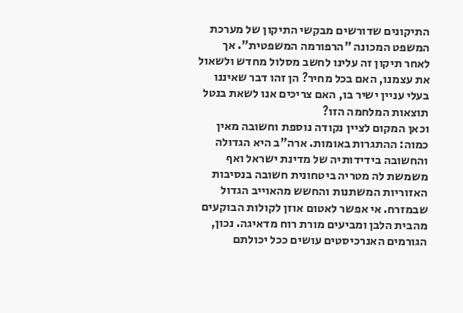התיקונים שדורשים מבקשי התיקון של מערכת המשפט המכונה "הרפורמה המשפטית". אך לאחר תיקון זה עלינו לחשב מסלול מחדש ולשאול את עצמנו, האם בכל מחיר? הן זהו דבר שאיננו בעלי עניין ישיר בו, האם צריכים אנו לשאת בנטל תוצאות המלחמה הזו?
וכאן המקום לציין נקודה נוספת וחשובה מאין כמוה: ההתגרות באומות. ארה"ב היא הגדולה והחשובה בידידותיה של מדינת ישראל ואף משמשת לה מטריה ביטחונית חשובה בנסיבות האזוריות המשתנות והחשש מהאוייב הגדול שבמזרח. אי אפשר לאטום אוזן לקולות הבוקעים מהבית הלבן ומביעים מורת רוח מדאיגה. נכון, הגורמים האנרכיסטים עושים ככל יכולתם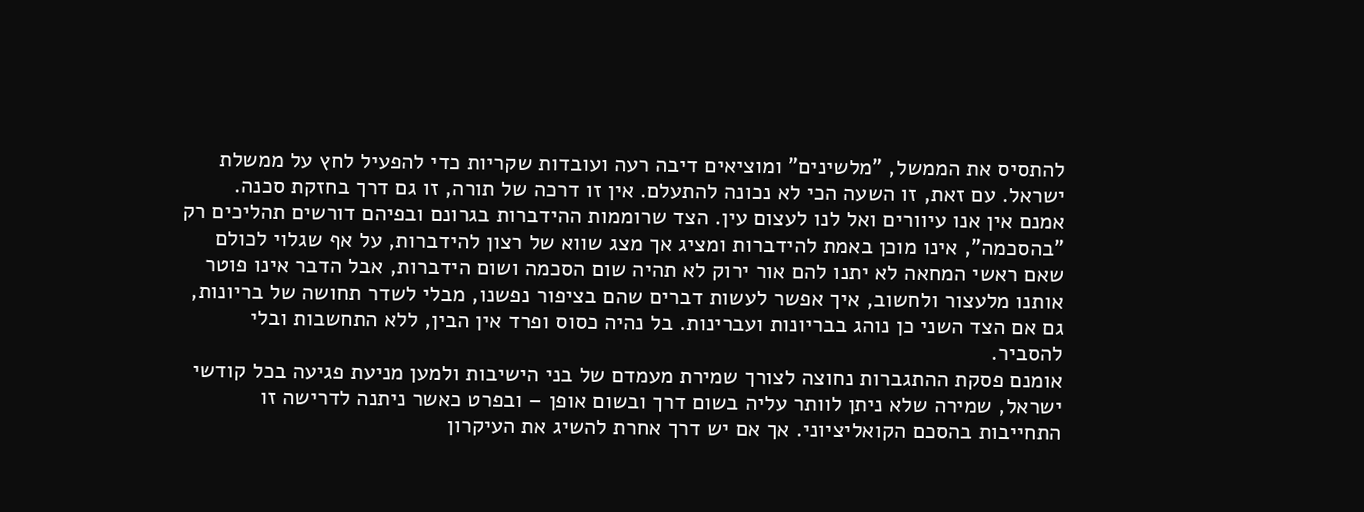להתסיס את הממשל, "מלשינים" ומוציאים דיבה רעה ועובדות שקריות כדי להפעיל לחץ על ממשלת ישראל. עם זאת, זו השעה הכי לא נכונה להתעלם. אין זו דרכה של תורה, זו גם דרך בחזקת סכנה.
אמנם אין אנו עיוורים ואל לנו לעצום עין. הצד שרוממות ההידברות בגרונם ובפיהם דורשים תהליכים רק "בהסכמה", אינו מוכן באמת להידברות ומציג אך מצג שווא של רצון להידברות, על אף שגלוי לכולם שאם ראשי המחאה לא יתנו להם אור ירוק לא תהיה שום הסכמה ושום הידברות, אבל הדבר אינו פוטר אותנו מלעצור ולחשוב, איך אפשר לעשות דברים שהם בציפור נפשנו, מבלי לשדר תחושה של בריונות, גם אם הצד השני כן נוהג בבריונות ועברינות. בל נהיה כסוס ופרד אין הבין, ללא התחשבות ובלי להסביר.
אומנם פסקת ההתגברות נחוצה לצורך שמירת מעמדם של בני הישיבות ולמען מניעת פגיעה בכל קודשי ישראל, שמירה שלא ניתן לוותר עליה בשום דרך ובשום אופן – ובפרט כאשר ניתנה לדרישה זו התחייבות בהסכם הקואליציוני. אך אם יש דרך אחרת להשיג את העיקרון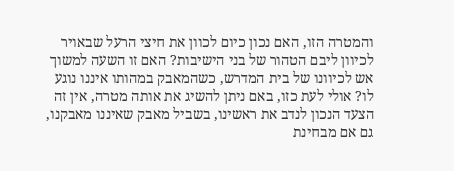והמטרה הזו, האם נכון כיום לכוון את חיצי הרעל שבאויר לכיוון ליבם הטהור של בני הישיבות? האם זו השעה למשוך אש לכיוונו של בית המדרש, כשהמאבק במהותו איננו נוגע לו? אולי לעת כזו, באם ניתן להשיג את אותה מטרה, אין זה הצעד הנכון לנדב את ראשינו, בשביל מאבק שאיננו מאבקנו, גם אם מבחינת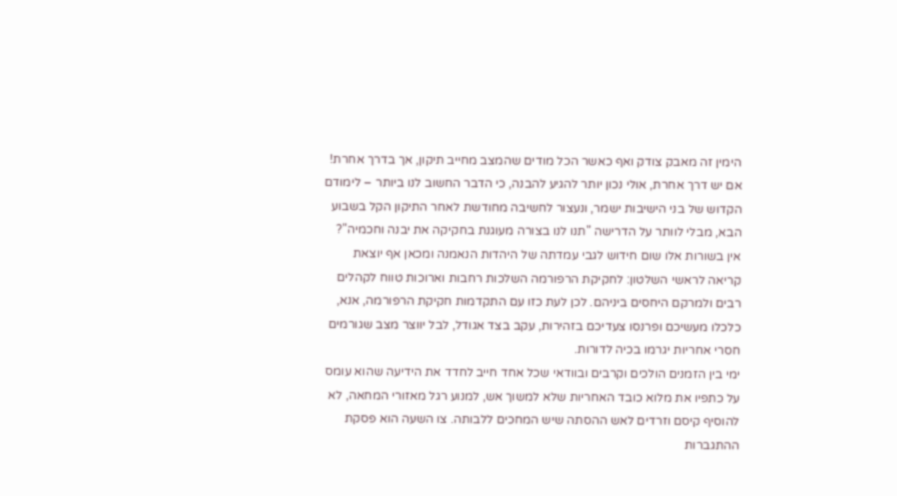הימין זה מאבק צודק ואף כאשר הכל מודים שהמצב מחייב תיקון, אך בדרך אחרת! אם יש דרך אחרת, אולי נכון יותר להגיע להבנה, כי הדבר החשוב לנו ביותר – לימודם הקדוש של בני הישיבות ישמר, ונעצור לחשיבה מחודשת לאחר התיקון הקל בשבוע הבא, מבלי לוותר על הדרישה "תנו לנו בצורה מעוגנת בחקיקה את יבנה וחכמיה"?
אין בשורות אלו שום חידוש לגבי עמדתה של היהדות הנאמנה ומכאן אף יוצאת קריאה לראשי השלטון: לחקיקת הרפורמה השלכות רחבות וארוכות טווח לקהלים רבים ולמרקם היחסים ביניהם. לכן לעת כזו עם התקדמות חקיקת הרפורמה, אנא, כלכלו מעשיכם ופרנסו צעדיכם בזהירות, עקב בצד אגודל, לבל יווצר מצב שגורמים חסרי אחריות יגרמו בכיה לדורות.
ימי בין הזמנים הולכים וקרבים ובוודאי שכל אחד חייב לחדד את הידיעה שהוא עומס על כתפיו את מלוא כובד האחריות שלא למשוך אש, למנוע רגל מאזורי המחאה, לא להוסיף קיסם וזרדים לאש ההסתה שיש המחכים ללבותה. צו השעה הוא פסקת ההתגברות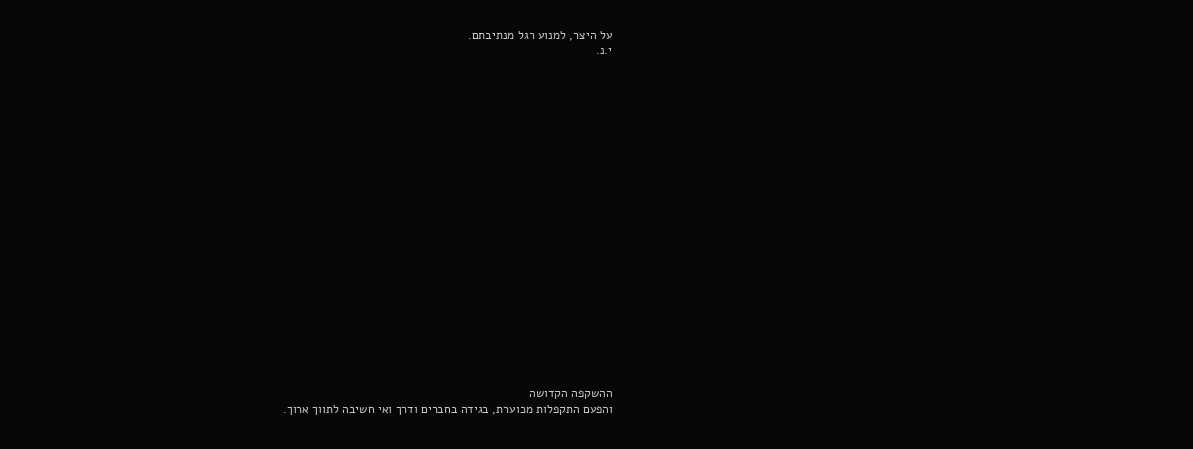על היצר, למנוע רגל מנתיבתם.
י.נ.





















ההשקפה הקדושה
והפעם התקפלות מכוערת, בגידה בחברים ודרך ואי חשיבה לתווך ארוך.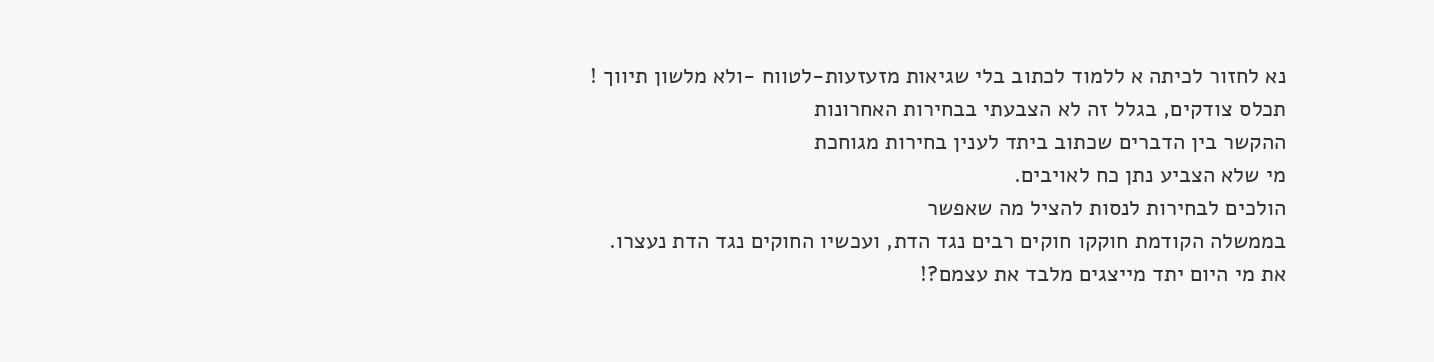נא לחזור לכיתה א ללמוד לכתוב בלי שגיאות מזעזעות-לטווח -ולא מלשון תיווך !
תכלס צודקים, בגלל זה לא הצבעתי בבחירות האחרונות
ההקשר בין הדברים שכתוב ביתד לענין בחירות מגוחכת
מי שלא הצביע נתן כח לאויבים.
הולכים לבחירות לנסות להציל מה שאפשר
בממשלה הקודמת חוקקו חוקים רבים נגד הדת, ועכשיו החוקים נגד הדת נעצרו.
את מי היום יתד מייצגים מלבד את עצמם?!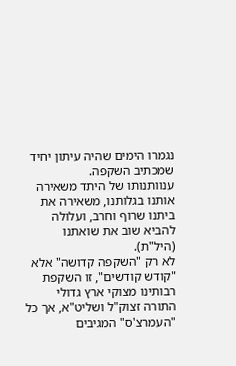נגמרו הימים שהיה עיתון יחיד שמכתיב השקפה.
ענוותנותו של היתד משאירה אותנו בגלותנו, משאירה את ביתנו שרוף וחרב, ועלולה להביא שוב את שואתנו (היל"ת).
לא רק "השקפה קדושה" אלא "קודש קודשים", זו השקפת רבותינו מצוקי ארץ גדולי התורה זצוק"ל ושליט"א, אך כל "העמרצ'ס" המגיבים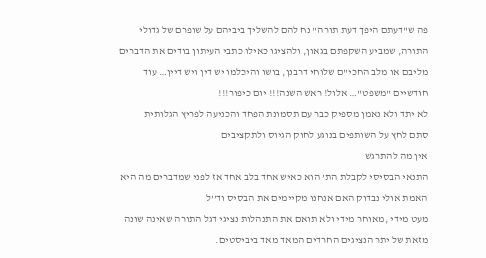פה ש"דעתם היפך דעת תורה" נח להם להשליך ביביהם על שופרם של גדולי התורה, שמביע השקפתם בגאון, ולהציגו כאילו כתבי העיתון בודים את הדברים מליבם או מלב החכי"ם שלוחי דרבנן, בושו והיכלמו יש דין ויש דיין… עוד חודשיים "משפט"… אלול! ראש השנה!!! יום כיפור!!!
לא יתד ולא נאמן מספיק כבר עם תסמונת הפחד והכניעה לפריץ הגלותית
סתם לחץ על השותפים בנוגע לחוק הגיוס ולתקציבים
אין מה להתרגש
התנאי הבסיסי לקבלת הת’ הוא כאיש אחד בלב אחד אז לפני שמדברים מה היא האמת אולי נבדוק האם אנחנו מקיימים את הבסיס וד’’ל
מעט מידי ,מאוחר מידי ולא תואם את התנהלות נציגי דגל התורה שאינה שונה מזאת של יתר הנציגים החרדים המאד מאד ביביסטים.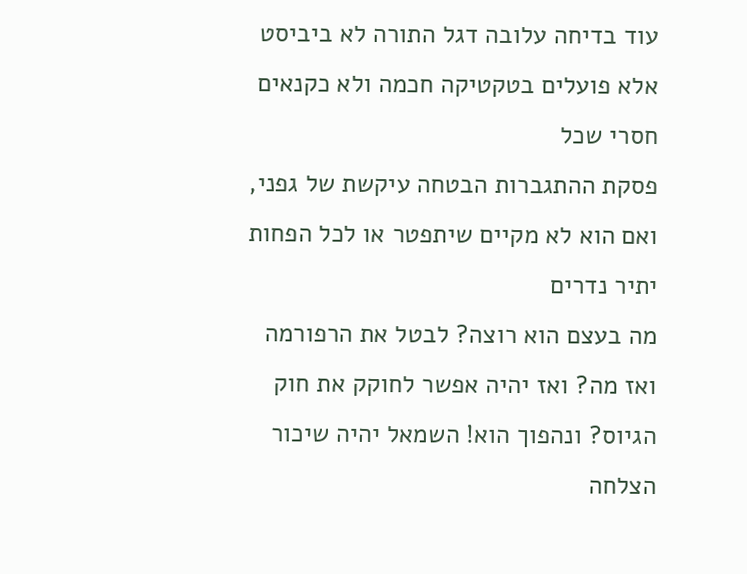עוד בדיחה עלובה דגל התורה לא ביביסט
אלא פועלים בטקטיקה חכמה ולא כקנאים חסרי שכל
פסקת ההתגברות הבטחה עיקשת של גפני, ואם הוא לא מקיים שיתפטר או לכל הפחות יתיר נדרים
מה בעצם הוא רוצה? לבטל את הרפורמה ואז מה? ואז יהיה אפשר לחוקק את חוק הגיוס? ונהפוך הוא! השמאל יהיה שיכור הצלחה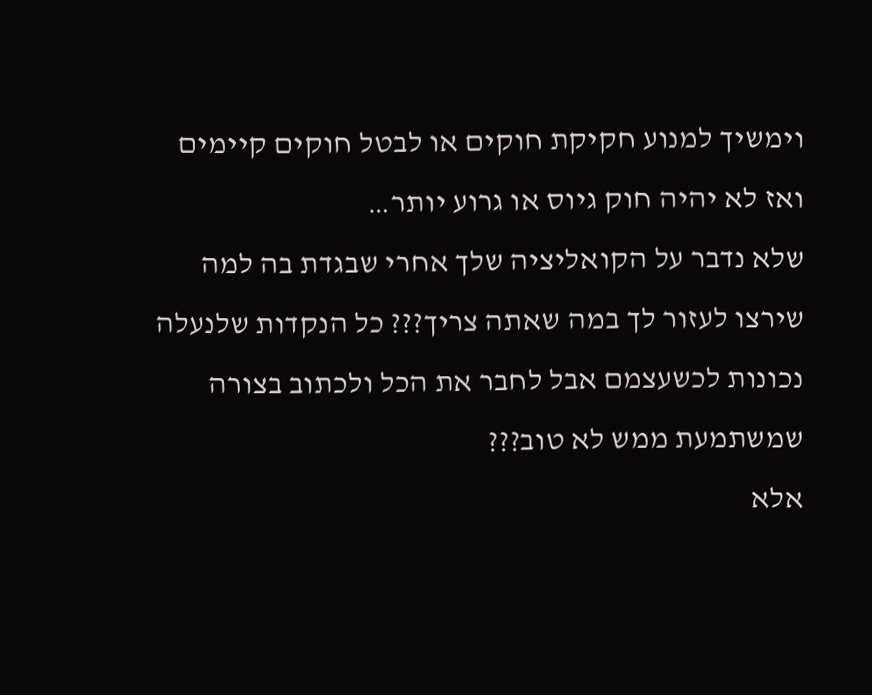וימשיך למנוע חקיקת חוקים או לבטל חוקים קיימים ואז לא יהיה חוק גיוס או גרוע יותר…
שלא נדבר על הקואליציה שלך אחרי שבגדת בה למה שירצו לעזור לך במה שאתה צריך??? כל הנקדות שלנעלה נכונות לכשעצמם אבל לחבר את הכל ולכתוב בצורה שמשתמעת ממש לא טוב???
אלא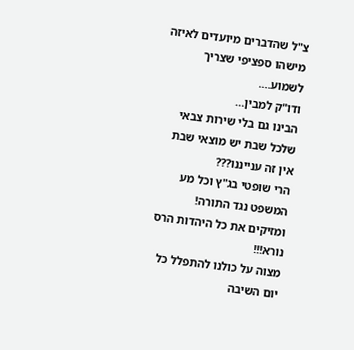צ"ל שהדברים מיועדים לאיזה מישהו ספציפי שצריך לשמוע….
ודו"ק למבין…
הבינו גם בלי שירות צבאי שלכל שבת יש מוצאי שבת
אין זה ענייננו???
הרי שופטי בג"ץ וכל מע המשפט נגד התורה!
ומזיקים את כל היהדות הרס נורא!!!
מצוה על כולנו להתפלל כל יום השיבה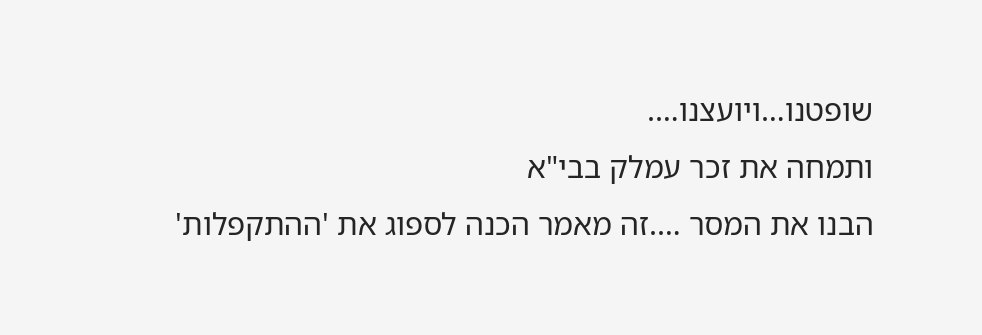שופטנו…ויועצנו….
ותמחה את זכר עמלק בבי"א
הבנו את המסר ….זה מאמר הכנה לספוג את 'ההתקפלות'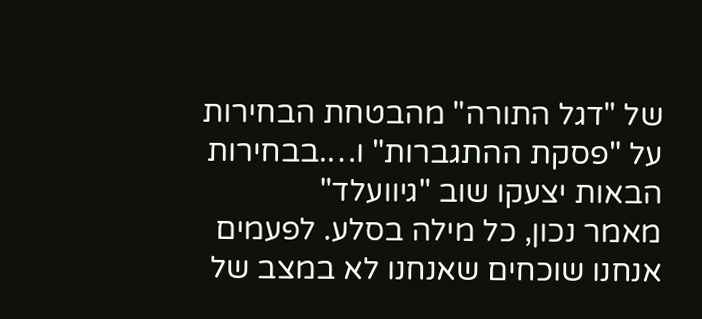של "דגל התורה" מהבטחת הבחירות על "פסקת ההתגברות" ו….בבחירות הבאות יצעקו שוב "גיוועלד"
מאמר נכון, כל מילה בסלע. לפעמים אנחנו שוכחים שאנחנו לא במצב של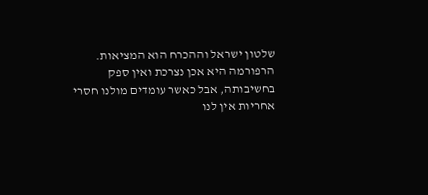שלטון ישראל וההכרח הוא המציאות.
הרפורמה היא אכן נצרכת ואין ספק בחשיבותה, אבל כאשר עומדים מולנו חסרי אחריות אין לנו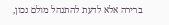ברירה אלא לדעת להתנהל מולם נכון,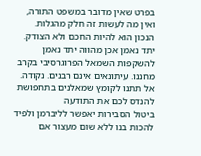בפרט שאין מדובר במשפט התורה, ואין מה לעשות זה חלק מהגלות.
הנכון הוא להיות החכם ולא הצודק.
יתד נאמן אכן מהווה יתד נאמן להשקפות השמאל הפרוגרסיבי בקרב מחננו. עיתונאים אינם רבנים. נקודה. אל תתנו לקומץ שמאלנים בתחפושת להנדס לכם את התודעה
ביטול הסבירות יאפשר לליברמן ולפיד להכות בנו ללא שום מעצור אם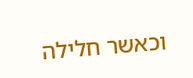וכאשר חלילה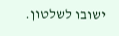ישובו לשלטון.